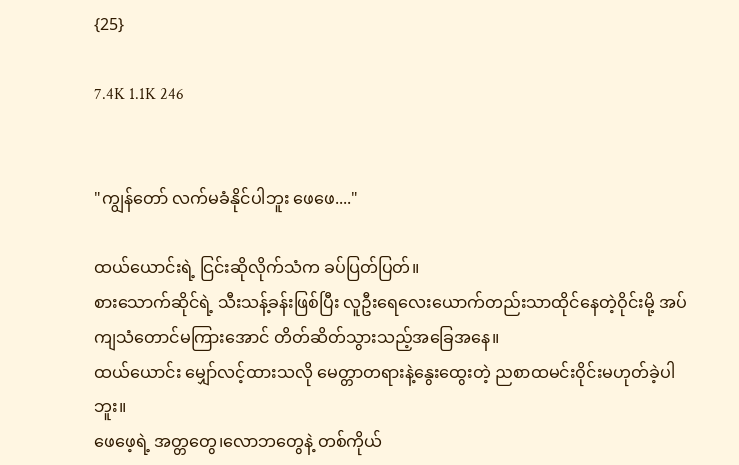{25}

7.4K 1.1K 246


"ကျွန်တော် လက်မခံနိုင်ပါဘူး ဖေဖေ...."

ထယ်ယောင်းရဲ့ ငြင်းဆိုလိုက်သံက ခပ်ပြတ်ပြတ်။
စားသောက်ဆိုင်ရဲ့ သီးသန့်ခန်းဖြစ်ပြီး လူဦးရေလေးယောက်တည်းသာထိုင်နေတဲ့ဝိုင်းမို့ အပ်ကျသံတောင်မကြားအောင် တိတ်ဆိတ်သွားသည့်အခြေအနေ။
ထယ်ယောင်း မျှော်လင့်ထားသလို မေတ္တာတရားနဲ့နွေးထွေးတဲ့ ညစာထမင်းဝိုင်းမဟုတ်ခဲ့ပါဘူး။
ဖေဖေ့ရဲ့ အတ္တတွေ၊လောဘတွေနဲ့ တစ်ကိုယ်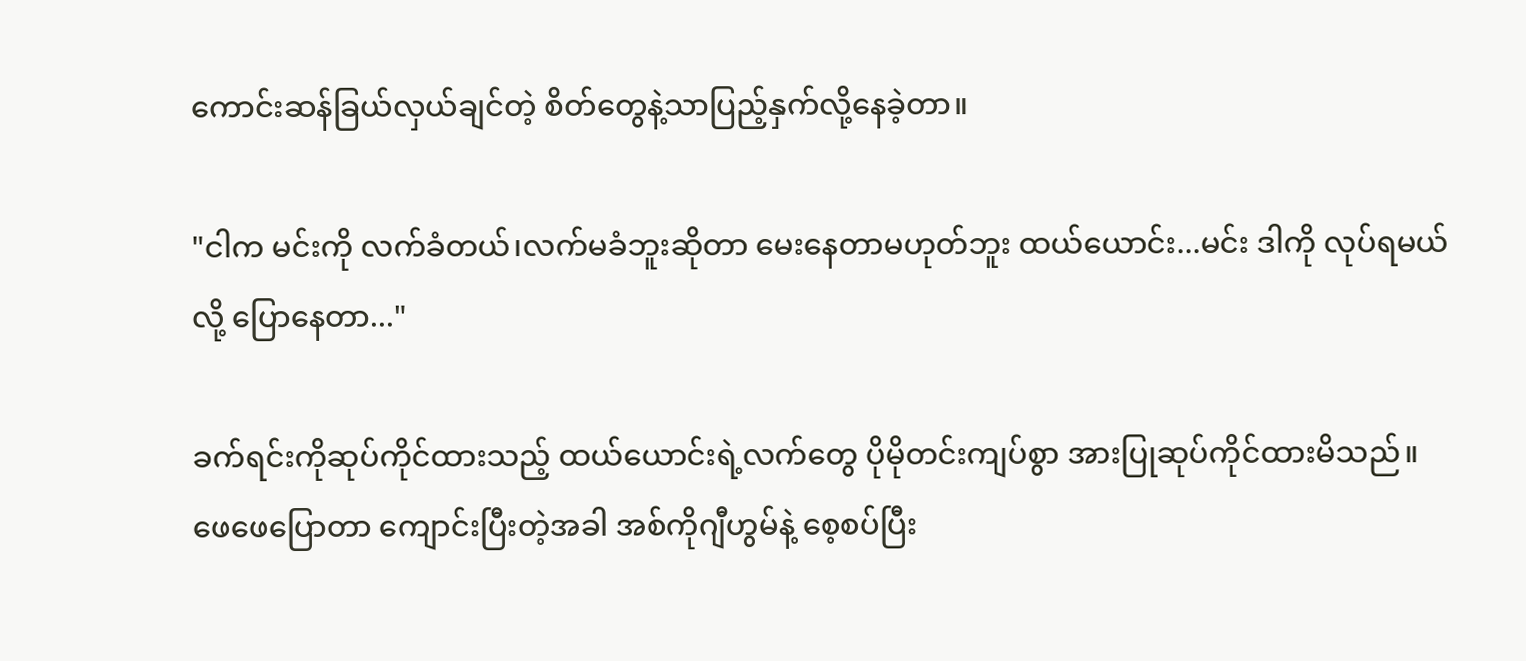ကောင်းဆန်ခြယ်လှယ်ချင်တဲ့ စိတ်တွေနဲ့သာပြည့်နှက်လို့နေခဲ့တာ။

"ငါက မင်းကို လက်ခံတယ်၊လက်မခံဘူးဆိုတာ မေးနေတာမဟုတ်ဘူး ထယ်ယောင်း...မင်း ဒါကို လုပ်ရမယ်လို့ ပြောနေတာ..."

ခက်ရင်းကိုဆုပ်ကိုင်ထားသည့် ထယ်ယောင်းရဲ့လက်တွေ ပိုမိုတင်းကျပ်စွာ အားပြုဆုပ်ကိုင်ထားမိသည်။
ဖေဖေပြောတာ ကျောင်းပြီးတဲ့အခါ အစ်ကိုဂျီဟွမ်နဲ့ စေ့စပ်ပြီး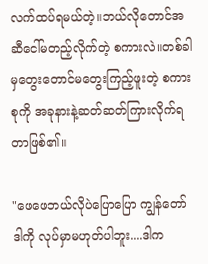လက်ထပ်ရမယ်တဲ့။ဘယ်လိုတောင်အဆီငေါ်မတည့်လိုက်တဲ့ စကားလဲ။တစ်ခါမှတွေးတောင်မတွေးကြည့်ဖူးတဲ့ စကားစုကို အခုနားနဲ့ဆတ်ဆတ်ကြားလိုက်ရတာဖြစ်၏။

"ဖေဖေဘယ်လိုပဲပြောပြော ကျွန်တော် ဒါကို လုပ်မှာမဟုတ်ပါဘူး....ဒါက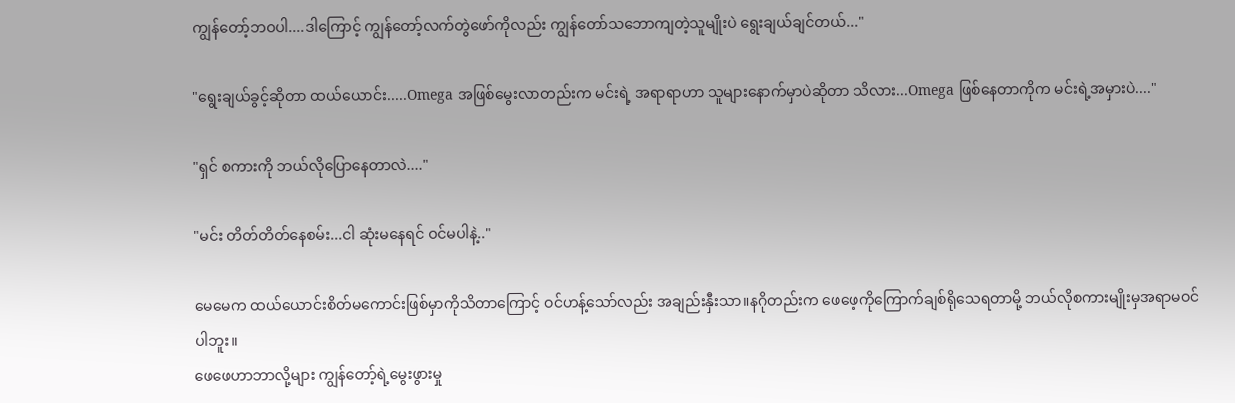ကျွန်တော့်ဘဝပါ....ဒါ‌ကြောင့် ကျွန်တော့်လက်တွဲဖော်ကိုလည်း ကျွန်တော်သဘောကျတဲ့သူမျိုးပဲ ရွေးချယ်ချင်တယ်..."

"ရွေးချယ်ခွင့်ဆိုတာ ထယ်ယောင်း.....Omega အဖြစ်မွေးလာတည်းက မင်းရဲ့ အရာရာဟာ သူများနောက်မှာပဲဆိုတာ သိလား...Omega ဖြစ်နေတာကိုက မင်းရဲ့အမှားပဲ...."

"ရှင် စကားကို ဘယ်လိုပြောနေတာလဲ...."

"မင်း တိတ်တိတ်နေစမ်း...ငါ ဆုံးမနေရင် ဝင်မပါနဲ့.."

မေမေက ထယ်ယောင်းစိတ်မကောင်းဖြစ်မှာကိုသိတာကြောင့် ဝင်ဟန့်သော်လည်း အချည်းနှီးသာ။နဂိုတည်းက ဖေဖေ့ကိုကြောက်ချစ်ရိုသေရတာမို့ ဘယ်လိုစကားမျိုးမှအရာမဝင်ပါဘူး။
ဖေဖေဟာဘာလို့များ ကျွန်တော့်ရဲ့မွေးဖွားမှု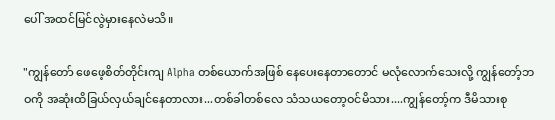ပေါ် အထင်မြင်လွဲမှားနေလဲမသိ။

"ကျွန်တော် ဖေဖေ့စိတ်တိုင်းကျ Alpha တစ်ယောက်အဖြစ် နေပေးနေတာတောင် မလုံလောက်သေးလို့ ကျွန်တော့်ဘဝကို အဆုံးထိခြယ်လှယ်ချင်နေတာလား...တစ်ခါတစ်လေ သံသယတော့ဝင်မိသား....ကျွန်တော့်က ဒီမိသားစု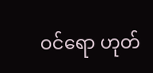ဝင်ရော ဟုတ်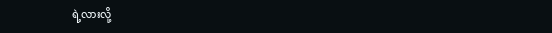ရဲ့လားလို့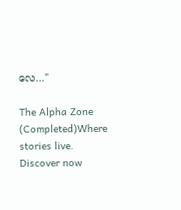လေ..."

The Alpha Zone (Completed)Where stories live. Discover now